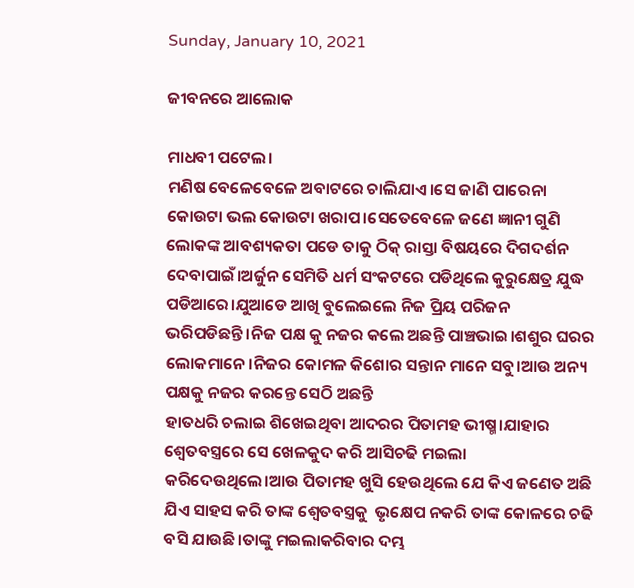Sunday, January 10, 2021

ଜୀବନରେ ଆଲୋକ

ମାଧବୀ ପଟେଲ।
ମଣିଷ ବେଳେବେଳେ ଅବାଟରେ ଚାଲିଯାଏ।ସେ ଜାଣି ପାରେନା କୋଉଟା ଭଲ କୋଉଟା ଖରାପ।ସେତେବେଳେ ଜଣେ ଜ୍ଞାନୀ ଗୁଣି ଲୋକଙ୍କ ଆବଶ୍ୟକତା ପଡେ ତାକୁ ଠିକ୍ ରାସ୍ତା ବିଷୟରେ ଦିଗଦର୍ଶନ ଦେବାପାଇଁ।ଅର୍ଜୁନ ସେମିତି ଧର୍ମ ସଂକଟରେ ପଡିଥିଲେ କୁରୁକ୍ଷେତ୍ର ଯୁଦ୍ଧ ପଡିଆରେ।ଯୁଆଡେ ଆଖି ବୁଲେଇଲେ ନିଜ ପ୍ରିୟ ପରିଜନ ଭରିପଡିଛନ୍ତି।ନିଜ ପକ୍ଷ କୁ ନଜର କଲେ ଅଛନ୍ତି ପାଞ୍ଚଭାଇ।ଶଶୁର ଘରର ଲୋକମାନେ।ନିଜର କୋମଳ କିଶୋର ସନ୍ତାନ ମାନେ ସବୁ।ଆଉ ଅନ୍ୟ ପକ୍ଷକୁ ନଜର କରନ୍ତେ ସେଠି ଅଛନ୍ତି
ହାତଧରି ଚଲାଇ ଶିଖେଇଥିବା ଆଦରର ପିତାମହ ଭୀଷ୍ମ।ଯାହାର ଶ୍ବେତବସ୍ତ୍ରରେ ସେ ଖେଳକୁଦ କରି ଆସିଚଢି ମଇଲା କରିଦେଉଥିଲେ।ଆଉ ପିତାମହ ଖୁସି ହେଉଥିଲେ ଯେ କିଏ ଜଣେତ ଅଛି ଯିଏ ସାହସ କରି ତାଙ୍କ ଶ୍ବେତବସ୍ତ୍ରକୁ  ଭୃକ୍ଷେପ ନକରି ତାଙ୍କ କୋଳରେ ଚଢି ବସି ଯାଉଛି।ତାଙ୍କୁ ମଇଲାକରିବାର ଦମ୍ଭ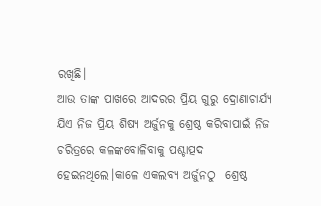ରଖିଛି।
ଆଉ ତାଙ୍କ ପାଖରେ ଆଦରର ପ୍ରିୟ ଗୁରୁ ଦ୍ରୋଣାଚାର୍ଯ୍ୟ
ଯିଏ ନିଜ ପ୍ରିୟ ଶିଷ୍ୟ ଅର୍ଜୁନକୁ ଶ୍ରେଷ୍ଠ କରିବାପାଇଁ ନିଜ ଚରିତ୍ରରେ କଳଙ୍କବୋଳିବାକୁ ପଶ୍ଚାତ୍ପଦ ହେଇନଥିଲେ।କାଳେ ଏକଲବ୍ୟ ଅର୍ଜୁନଠୁ  ଶ୍ରେଷ୍ଠ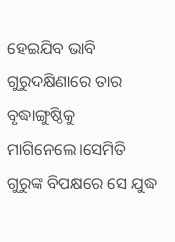ହେଇଯିବ ଭାବି ଗୁରୁଦକ୍ଷିଣାରେ ତାର ବୃଦ୍ଧାଙ୍ଗୁଷ୍ଠିକୁ ମାଗିନେଲେ।ସେମିତି ଗୁରୁଙ୍କ ବିପକ୍ଷରେ ସେ ଯୁଦ୍ଧ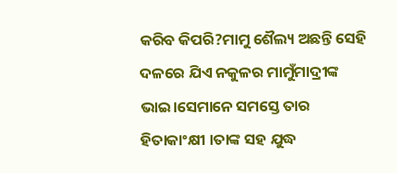କରିବ କିପରି?ମାମୁ ଶୈଲ୍ୟ ଅଛନ୍ତି ସେହି ଦଳରେ ଯିଏ ନକୁଳର ମାମୁଁମାଦ୍ରୀଙ୍କ ଭାଇ।ସେମାନେ ସମସ୍ତେ ତାର ହିତାକାଂକ୍ଷୀ ।ତାଙ୍କ ସହ ଯୁଦ୍ଧ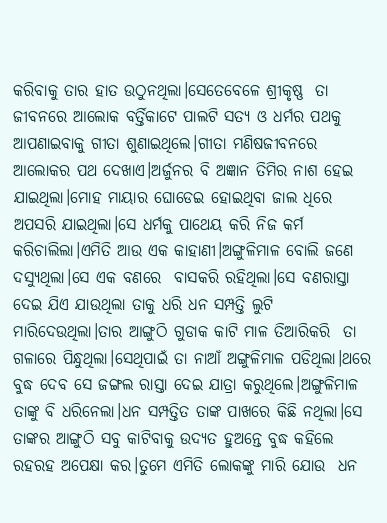କରିବାକୁ ତାର ହାତ ଉଠୁନଥିଲା।ସେତେବେଳେ ଶ୍ରୀକୃଷ୍ଣ  ତା ଜୀବନରେ ଆଲୋକ ବର୍ତ୍ତିକାଟେ ପାଲଟି ସତ୍ୟ ଓ ଧର୍ମର ପଥକୁ ଆପଣାଇବାକୁ ଗୀତା ଶୁଣାଇଥିଲେ।ଗୀତା ମଣିଷଜୀବନରେ ଆଲୋକର ପଥ ଦେଖାଏ।ଅର୍ଜୁନର ବି ଅଜ୍ଞାନ ତିମିର ନାଶ ହେଇ ଯାଇଥିଲା।ମୋହ ମାୟାର ଘୋଡେଇ ହୋଇଥିବା ଜାଲ ଧିରେ ଅପସରି ଯାଇଥିଲା।ସେ ଧର୍ମକୁ ପାଥେୟ କରି ନିଜ କର୍ମ କରିଚାଲିଲା।ଏମିତି ଆଉ ଏକ କାହାଣୀ।ଅଙ୍ଗୁଳିମାଳ ବୋଲି ଜଣେ ଦସ୍ୟୁଥିଲା।ସେ ଏକ ବଣରେ  ବାସକରି ରହିଥିଲା।ସେ ବଣରାସ୍ତା ଦେଇ ଯିଏ ଯାଉଥିଲା ତାକୁ ଧରି ଧନ ସମ୍ପତ୍ତି ଲୁଟି ମାରିଦେଉଥିଲା।ତାର ଆଙ୍ଗୁଠି ଗୁଡାକ କାଟି ମାଳ ତିଆରିକରି  ତା ଗଳାରେ ପିନ୍ଧୁଥିଲା।ସେଥିପାଇଁ ତା ନାଆଁ ଅଙ୍ଗୁଳିମାଳ ପଡିଥିଲା।ଥରେ ବୁଦ୍ଧ ଦେବ ସେ ଜଙ୍ଗଲ ରାସ୍ତା ଦେଇ ଯାତ୍ରା କରୁଥିଲେ।ଅଙ୍ଗୁଳିମାଳ ତାଙ୍କୁ ବି ଧରିନେଲା।ଧନ ସମ୍ପତ୍ତିତ ତାଙ୍କ ପାଖରେ କିଛି ନଥିଲା।ସେ ତାଙ୍କର ଆଙ୍ଗୁଠି ସବୁ କାଟିବାକୁ ଉଦ୍ୟତ ହୁଅନ୍ତେ ବୁଦ୍ଧ କହିଲେ ରହରହ ଅପେକ୍ଷା କର।ତୁମେ ଏମିତି ଲୋକଙ୍କୁ ମାରି ଯୋଉ  ଧନ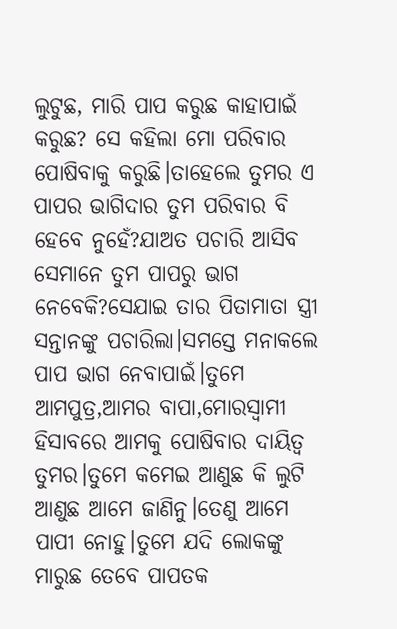ଲୁଟୁଛ, ମାରି ପାପ କରୁଛ କାହାପାଇଁ କରୁଛ? ସେ କହିଲା ମୋ ପରିବାର ପୋଷିବାକୁ କରୁଛି।ତାହେଲେ ତୁମର ଏ ପାପର ଭାଗିଦାର ତୁମ ପରିବାର ବି ହେବେ ନୁହେଁ?ଯାଅତ ପଚାରି ଆସିବ ସେମାନେ ତୁମ ପାପରୁ ଭାଗ ନେବେକି?ସେଯାଇ ତାର ପିତାମାତା ସ୍ତ୍ରୀ ସନ୍ତାନଙ୍କୁ ପଚାରିଲା।ସମସ୍ତେ ମନାକଲେ ପାପ ଭାଗ ନେବାପାଇଁ।ତୁମେ ଆମପୁତ୍ର,ଆମର ବାପା,ମୋରସ୍ବାମୀ ହିସାବରେ ଆମକୁ ପୋଷିବାର ଦାୟିତ୍ବ ତୁମର।ତୁମେ କମେଇ ଆଣୁଛ କି ଲୁଟି ଆଣୁଛ ଆମେ ଜାଣିନୁ।ତେଣୁ ଆମେ ପାପୀ ନୋହୁ।ତୁମେ ଯଦି ଲୋକଙ୍କୁ ମାରୁଛ ତେବେ ପାପତକ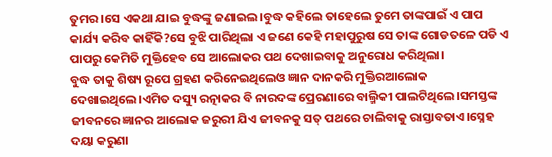ତୁମର।ସେ ଏକଥା ଯାଇ ବୁଦ୍ଧଙ୍କୁ ଜଣାଇଲ।ବୁଦ୍ଧ କହିଲେ ତାହେଲେ ତୁମେ ତାଙ୍କପାଇଁ ଏ ପାପ କାର୍ଯ୍ୟ କରିବ କାହିଁକି?ସେ ବୁଝି ପାରିଥିଲା ଏ ଜଣେ କେହି ମହାପୁରୁଷ ସେ ତାଙ୍କ ଗୋଡତଳେ ପଡି ଏ ପାପରୁ କେମିତି ମୁକ୍ତିହେବ ସେ ଆଲୋକର ପଥ ଦେଖାଇବାକୁ ଅନୁରୋଧ କରିଥିଲା।
ବୁଦ୍ଧ ତାକୁ ଶିଷ୍ୟ ରୂପେ ଗ୍ରହଣ କରିନେଇଥିଲେଓ ଜ୍ଞାନ ଦାନକରି ମୁକ୍ତିରଆଲୋକ ଦେଖାଇଥିଲେ।ଏମିତ ଦସ୍ୟୁ ରତ୍ନାକର ବି ନାରଦଙ୍କ ପ୍ରେରଣାରେ ବାଲ୍ମିକୀ ପାଲଟିଥିଲେ।ସମସ୍ତଙ୍କ ଜୀବନରେ ଜ୍ଞାନର ଆଲୋକ ଜରୁରୀ ଯିଏ ଜୀବନକୁ ସତ୍ ପଥରେ ଚାଲିବାକୁ ରାସ୍ତାବତାଏ।ସ୍ନେହ ଦୟା କରୁଣା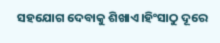ସହଯୋଗ ଦେବାକୁ ଶିଖାଏ।ହିଂସାଠୁ ଦୂରେ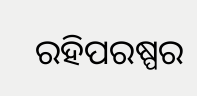ରହିପରଷ୍ପର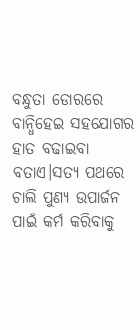ବନ୍ଧୁତା ଡୋରରେ ବାନ୍ଧିହେଇ ସହଯୋଗର ହାତ ବଢାଇବା ବତାଏ।ସତ୍ୟ ପଥରେ ଚାଲି ପୁଣ୍ୟ ଉପାର୍ଜନ ପାଇଁ କର୍ମ କରିବାକୁ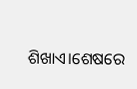ଶିଖାଏ।ଶେଷରେ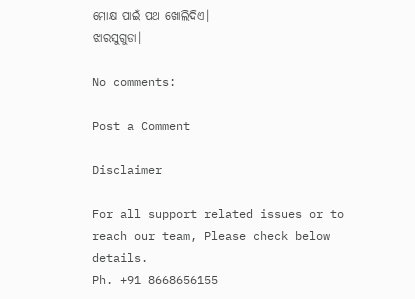ମୋକ୍ଷ ପାଇଁ ପଥ ଖୋଲିଦିଏ।
ଝାରସୁଗୁଡା।

No comments:

Post a Comment

Disclaimer

For all support related issues or to reach our team, Please check below details.
Ph. +91 8668656155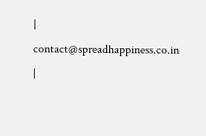| contact@spreadhappiness.co.in |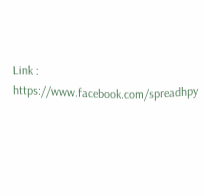Link : https://www.facebook.com/spreadhpy